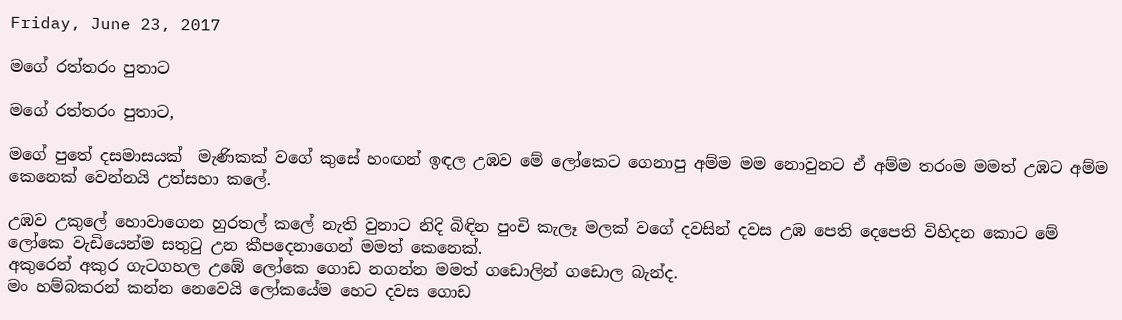Friday, June 23, 2017

මගේ රත්තරං පුතාට

මගේ රත්තරං පුතාට,

මගේ පුතේ දසමාසයක්  මැණිකක් වගේ කුසේ හංඟන් ඉඳල උඹව මේ ලෝකෙට ගෙනාපු අම්ම මම නොවුනට ඒ අම්ම තරංම මමත් උඹට අම්ම කෙනෙක් වෙන්නයි උත්සහා කලේ.

උඹව උකුලේ හොවාගෙන හුරතල් කලේ නැති වුනාට නිදි බිඳින පුංචි කැලෑ මලක් වගේ දවසින් දවස උඹ පෙති දෙපෙති විහිදන කොට මේ ලෝකෙ වැඩියෙන්ම සතුටු උන කීපදෙනාගෙන් මමත් කෙනෙක්.
අකුරෙන් අකුර ගැටගහල උඹේ ලෝකෙ ගොඩ නගන්න මමත් ගඩොලින් ගඩොල බැන්ද.
මං හම්බකරන් කන්න නෙවෙයි ලෝකයේම හෙට දවස ගොඩ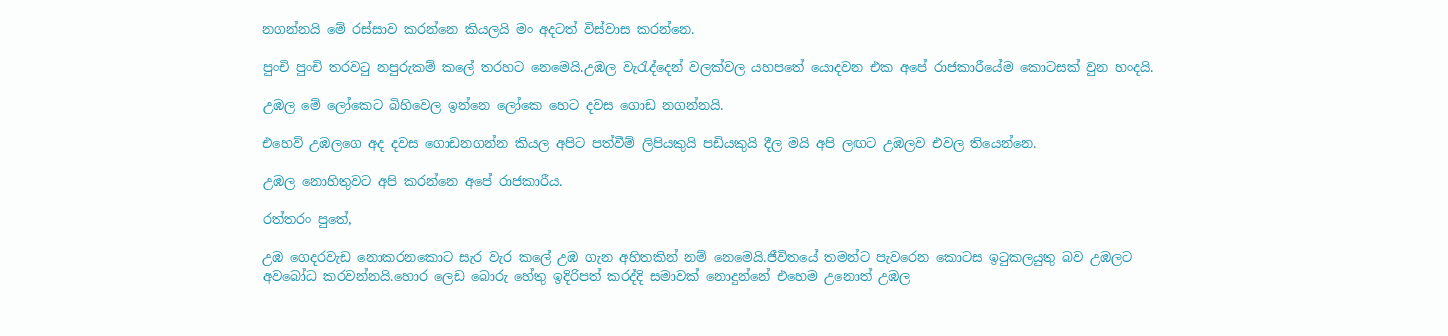නගන්නයි මේ රස්සාව කරන්නෙ කියලයි මං අදටත් විස්වාස කරන්නෙ.

පුංචි පුංචි තරවටු නපුරුකම් කලේ තරහට නෙමෙයි.උඹල වැරැද්දෙන් වලක්වල යහපතේ යොදවන එක අපේ රාජකාරීයේම කොටසක් වුන හංදයි.

උඹල මේ ලෝකෙට බිහිවෙල ඉන්නෙ ලෝකෙ හෙට දවස ගොඩ නගන්නයි.

එහෙව් උඹලගෙ අද දවස ගොඩනගන්න කියල අපිට පත්වීම් ලිපියකුයි පඩියකුයි දීල මයි අපි ලඟට උඹලව එවල තියෙන්නෙ.

උඹල නොහිතුවට අපි කරන්නෙ අපේ රාජකාරීය.

රත්තරං පුතේ,

උඹ ගෙදරවැඩ නොකරනකොට සැර වැර කලේ උඹ ගැන අහිතකින් නම් නෙමෙයි.ජීවිතයේ තමන්ට පැවරෙන කොටස ඉටුකලයුතු බව උඹලට අවබෝධ කරවන්නයි.හොර ලෙඩ බොරු හේතු ඉදිරිපත් කරද්දි සමාවක් නොදුන්නේ එහෙම උනොත් උඹල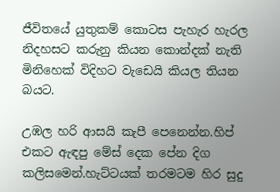ජීවිතයේ යුතුකම් කොටස පැහැර හැරල නිදහසට කරුනු කියන කොන්දක් නැති මිනිහෙක් විදිහට වැඩෙයි කියල තියන බයට.

උඹල හරි ආසයි කැපී පෙනෙන්න.හිප් එකට ඇඳපු මේස් දෙක පේන දිග කලිසමෙන්.හැට්ටයක් තරමටම හිර සුදු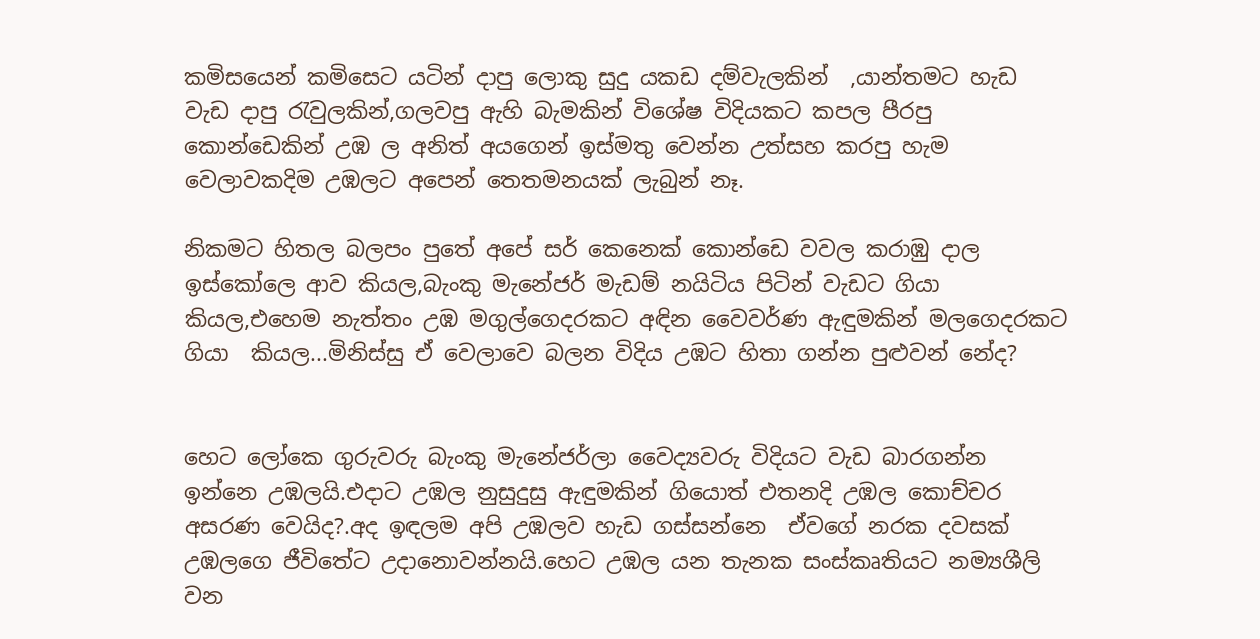කමිසයෙන් කමිසෙට යටින් දාපු ලොකු සුදු යකඩ දම්වැලකින්  ,යාන්තමට හැඩ වැඩ දාපු රැවුලකින්,ගලවපු ඇහි බැමකින් විශේෂ විදියකට කපල පීරපු කොන්ඩෙකින් උඹ ල අනිත් අයගෙන් ඉස්මතු වෙන්න උත්සහ කරපු හැම වෙලාවකදිම උඹලට අපෙන් තෙතමනයක් ලැබුන් නෑ.

නිකමට හිතල බලපං පුතේ අපේ සර් කෙනෙක් කොන්ඩෙ වවල කරාඹු දාල ඉස්කෝලෙ ආව කියල,බැංකු මැනේජර් මැඩම් නයිටිය පිටින් වැඩට ගියා කියල,එහෙම නැත්තං උඹ මගුල්ගෙදරකට අඳින වෛවර්ණ ඇඳුමකින් මලගෙදරකට ගියා  කියල...මිනිස්සු ඒ වෙලාවෙ බලන විදිය උඹට හිතා ගන්න පුළුවන් නේද?


හෙට ලෝකෙ ගුරුවරු බැංකු මැනේජර්ලා වෛද්‍යවරු විදියට වැඩ බාරගන්න ඉන්නෙ උඹලයි.එදාට උඹල නුසුදුසු ඇඳුමකින් ගියොත් එතනදි උඹල කොච්චර අසරණ වෙයිද?.අද ඉඳලම අපි උඹලව හැඩ ගස්සන්නෙ  ඒවගේ නරක දවසක් උඹලගෙ ජීවිතේට උදානොවන්නයි.හෙට උඹල යන තැනක සංස්කෘතියට නම්‍යශීලි වන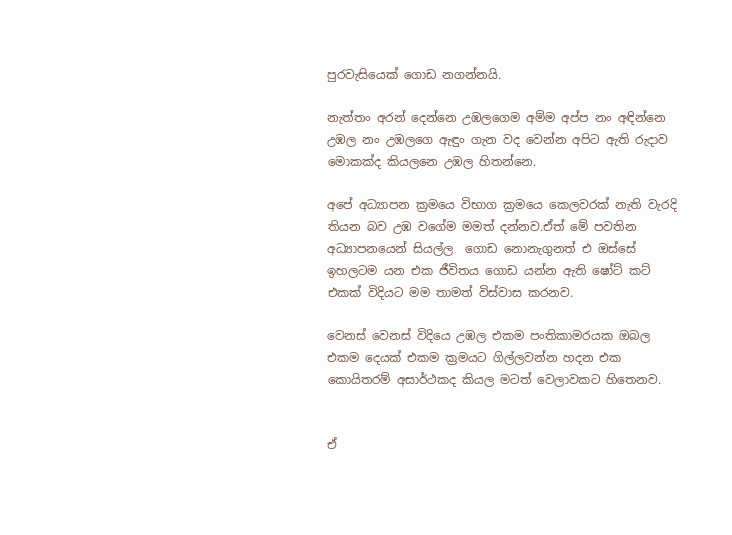පුරවැසියෙක් ගොඩ නගන්නයි.

නැත්තං අරන් දෙන්නෙ උඹලගෙම අම්ම අප්ප නං අඳින්නෙ උඹල නං උඹලගෙ ඇඳුං ගැන වද වෙන්න අපිට ඇති රුදාව මොකක්ද කියලනෙ උඹල හිතන්නෙ.

අපේ අධ්‍යාපන ක්‍රමයෙ විභාග ක්‍රමයෙ කෙලවරක් නැති වැරදි තියන බව උඹ වගේම මමත් දන්නව.ඒත් මේ පවතින අධ්‍යාපනයෙන් සියල්ල  ගොඩ නොනැගුනත් එ ඔස්සේ ඉහලටම යන එක ජීවිතය ගොඩ යන්න ඇති ෂෝට් කට් එකක් විදියට මම තාමත් විස්වාස කරනව.

වෙනස් වෙනස් විදියෙ උඹල එකම පංතිකාමරයක ඔබල එකම දෙයක් එකම ක්‍රමයට ගිල්ලවන්න හදන එක කොයිතරම් අසාර්ථකද කියල මටත් වෙලාවකට හිතෙනව.


ඒ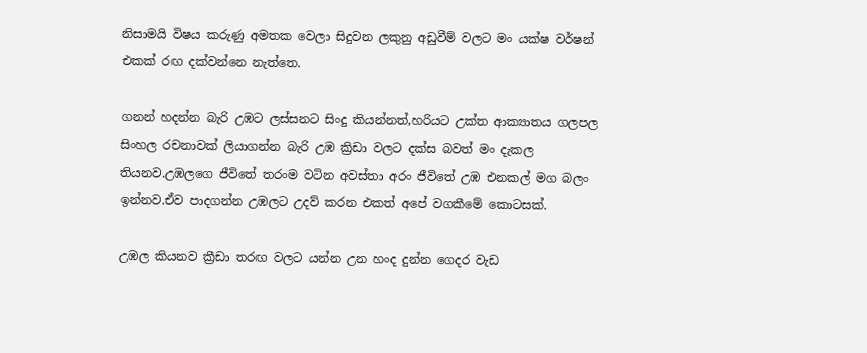නිසාමයි විෂය කරුණු අමතක වෙලා සිදුවන ලකුනු අඩුවීම් වලට මං යක්ෂ වර්ෂන් එකක් රඟ දක්වන්නෙ නැත්තෙ.

ගනන් හදන්න බැරි උඹට ලස්සනට සිංදු කියන්නත්,හරියට උක්ත ආක්‍යාතය ගලපල සිංහල රචනාවක් ලියාගන්න බැරි උඹ ක්‍රිඩා වලට දක්ස බවත් මං දැකල තියනව.උඹලගෙ ජීවිතේ තරංම වටින අවස්තා අරං ජීවිතේ උඹ එනකල් මග බලං ඉන්නව.ඒව පාදගන්න උඹලට උදව් කරන එකත් අපේ වගකීමේ කොටසක්.

උඹල කියනව ක්‍රීඩා තරඟ වලට යන්න උන හංද දුන්න ගෙදර වැඩ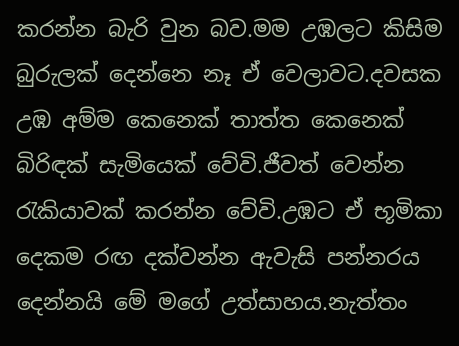කරන්න බැරි වුන බව.මම උඹලට කිසිම බුරුලක් දෙන්නෙ නෑ ඒ වෙලාවට.දවසක උඹ අම්ම කෙනෙක් තාත්ත කෙනෙක් බිරිඳක් සැමියෙක් වේවි.ජීවත් වෙන්න රැකියාවක් කරන්න වේවි.උඹට ඒ භූමිකා දෙකම රඟ දක්වන්න ඇවැසි පන්නරය දෙන්නයි මේ මගේ උත්සාහය.නැත්තං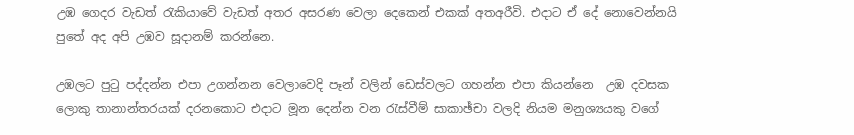උඹ ගෙදර වැඩත් රැකියාවේ වැඩත් අතර අසරණ වෙලා දෙකෙන් එකක් අතඅරීවි. එදාට ඒ දේ නොවෙන්නයි පුතේ අද අපි උඹව සූදානම් කරන්නෙ.

උඹලට පුටු පද්දන්න එපා උගන්නන වෙලාවෙදි පෑන් වලින් ඩෙස්වලට ගහන්න එපා කියන්නෙ  උඹ දවසක ලොකු තානාන්තරයක් දරනකොට එදාට මූන දෙන්න වන රැස්වීම් සාකාඡ්චා වලදි නියම මනුශ්‍යයකු වගේ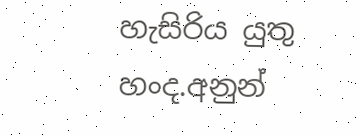හැසිරිය යුතු හංද.අනුන්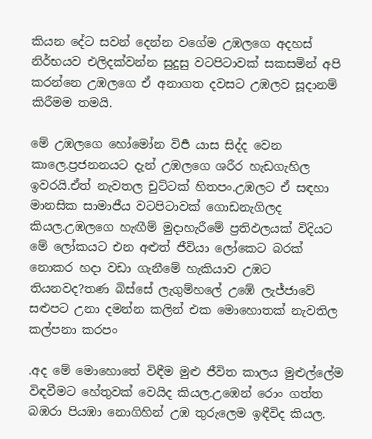කියන දේට සවන් දෙන්න වගේම උඹලගෙ අදහස් නිර්භයව එලිදක්වන්න සුදුසු වටපිටාවක් සකසමින් අපි කරන්නෙ උඹලගෙ ඒ අනාගත දවසට උඹලව සූදානම් කිරීමම තමයි.

මේ උඹලගෙ හෝමෝන විපර්‍ යාස සිද්ද වෙන කාලෙ.ප්‍රජනනයට දැන් උඹලගෙ ශරීර හැඩගැහිල ඉවරයි.ඒත් නැවතල චුට්ටක් හිතපං.උඹලට ඒ සඳහා මානසික සාමාජීය වටපිටාවක් ගොඩනැගිලද කියල.උඹලගෙ හැඟීම් මුදාහැරීමේ ප්‍රතිඵලයක් විදියට මේ ලෝකයට එන අළුත් ජීවියා ලෝකෙට බරක් නොකර හදා වඩා ගැනීමේ හැකියාව උඹට තියනවද?තණ බිස්සේ ලැගුම්හලේ උඹේ ලැජ්ජාවේ සළුපට උනා දමන්න කලින් එක මොහොතක් නැවතිල කල්පනා කරපං

.අද මේ මොහොතේ විඳීම මුළු ජීවිත කාලය මුළුල්ලේම විඳවීමට හේතුවක් වෙයිද කියල.උඹෙන් රොං ගත්ත බඹරා පියඹා නොගිහින් උඹ තුරුලෙම ඉඳීවිද කියල.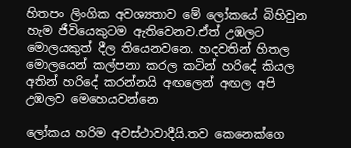හිතපං ලිංගික අවශ්‍යතාව මේ ලෝකයේ බිහිවුන හැම ජීවියෙකුටම ඇතිවෙනව.ඒත් උඹලට මොලයකුත් දීල තියෙනවනෙ. හදවතින් හිතල මොලයෙන් කල්පනා කරල කටින් හරිදේ කියල අතින් හරිදේ කරන්නයි අඟලෙන් අඟල අපි උඹලව මෙහෙයවන්නෙ

ලෝකය හරිම අවස්ථාවාදීයි.තව කෙනෙක්ගෙ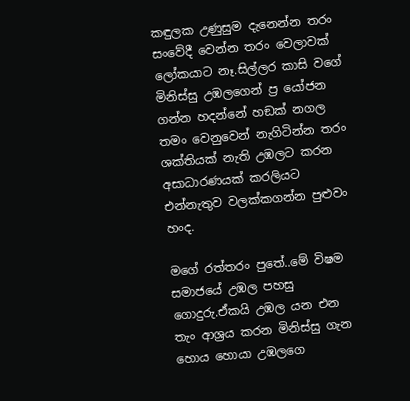කඳුලක උණුසුම දැනෙන්න තරං සංවේදී වෙන්න තරං වෙලාවක් ලෝකයාට නෑ.සිල්ලර කාසි වගේ මිනිස්සු උඹලගෙන් ප්‍ර යෝජන ගන්න හදන්නේ හඞක් නගල තමං වෙනුවෙන් නැගිටින්න තරං ශක්තියක් නැති උඹලට කරන අසාධාරණයක් කරලියට එන්නැතුව වලක්කගන්න පුළුවං හංද.

මගේ රත්තරං පුතේ..මේ විෂම සමාජයේ උඹල පහසු ගොදුරු.ඒකයි උඹල යන එන තැං ආශ්‍රය කරන මිනිස්සු ගැන හොය හොයා උඹලගෙ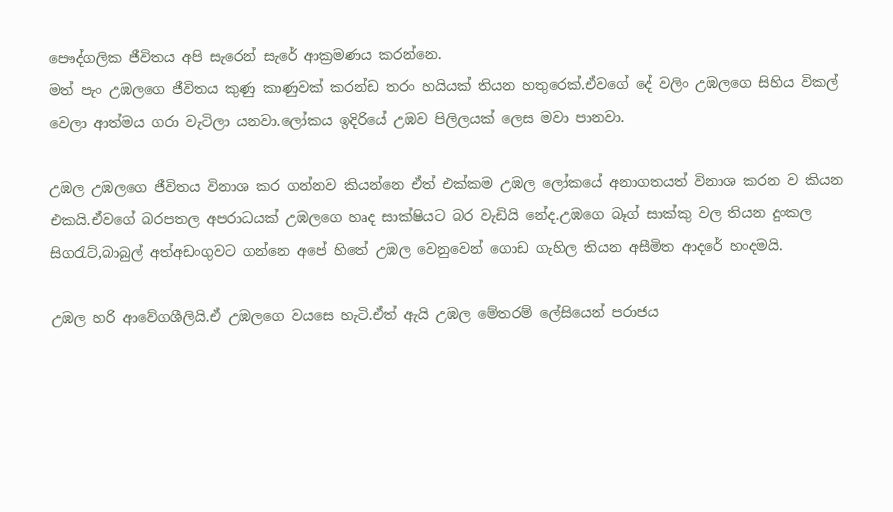පෞද්ගලික ජීවිතය අපි සැරෙන් සැරේ ආක්‍රමණය කරන්නෙ.
මත් පැං උඹලගෙ ජීවිතය කුණු කාණුවක් කරන්ඩ තරං හයියක් තියන හතුරෙක්.ඒවගේ දේ වලිං උඹලගෙ සිහිය විකල් වෙලා ආත්මය ගරා වැටිලා යනවා.ලෝකය ඉදිරියේ උඹව පිලිලයක් ලෙස මවා පානවා.

උඹල උඹලගෙ ජීවිතය විනාශ කර ගන්නව කියන්නෙ ඒත් එක්කම උඹල ලෝකයේ අනාගතයත් විනාශ කරන ව කියන එකයි.ඒවගේ බරපතල අපරාධයක් උඹලගෙ හෘද සාක්ෂියට බර වැඩියි නේද.උඹගෙ බෑග් සාක්කු වල තියන දුංකල සිගරැට්,බාබුල් අත්අඩංගුවට ගන්නෙ අපේ හිතේ උඹල වෙනුවෙන් ගොඩ ගැහිල තියන අසීමිත ආදරේ හංදමයි.

උඹල හරි ආවේගශීලියි.ඒ උඹලගෙ වයසෙ හැටි.ඒත් ඇයි උඹල මේතරම් ලේසියෙන් පරාජය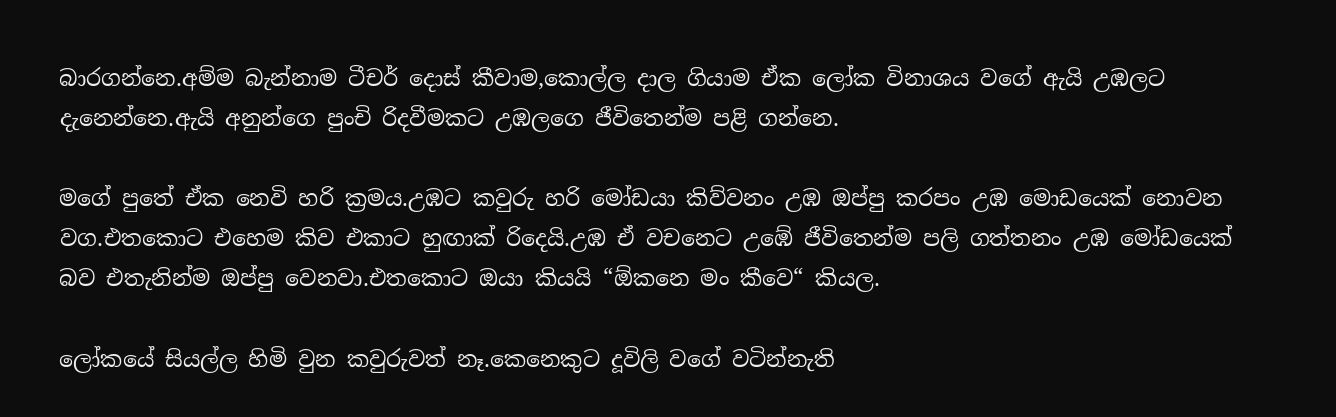බාරගන්නෙ.අම්ම බැන්නාම ටීචර් දොස් කීවාම,කොල්ල දාල ගියාම ඒක ලෝක විනාශය වගේ ඇයි උඹලට දැනෙන්නෙ.ඇයි අනුන්ගෙ පුංචි රිදවීමකට උඹලගෙ ජීවිතෙන්ම පළි ගන්නෙ.

මගේ පුතේ ඒක නෙවි හරි ක්‍රමය.උඹට කවුරු හරි මෝඩයා කිව්වනං උඹ ඔප්පු කරපං උඹ මොඩයෙක් නොවන වග.එතකොට එහෙම කිව එකාට හුඟාක් රිදෙයි.උඹ ඒ වචනෙට උඹේ ජීවිතෙන්ම පලි ගත්තනං උඹ මෝඩයෙක් බව එතැනින්ම ඔප්පු වෙනවා.එතකොට ඔයා කියයි “ඕකනෙ මං කීවෙ“ කියල.

ලෝකයේ සියල්ල හිමි වුන කවුරුවත් නෑ.කෙනෙකුට දූවිලි වගේ වටින්නැති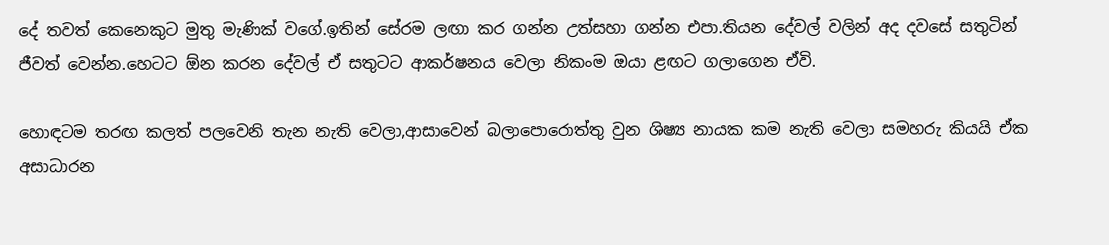දේ තවත් කෙනෙකුට මුතු මැණික් වගේ.ඉතින් සේරම ලඟා කර ගන්න උත්සහා ගන්න එපා.තියන දේවල් වලින් අද දවසේ සතුටින් ජීවත් වෙන්න.හෙටට ඕන කරන දේවල් ඒ සතුටට ආකර්ෂනය වෙලා නිකංම ඔයා ළඟට ගලාගෙන ඒවි.

හොඳටම තරඟ කලත් පලවෙනි තැන නැති වෙලා,ආසාවෙන් බලාපොරොත්තු වුන ශිෂ්‍ය නායක කම නැති වෙලා සමහරු කියයි ඒක අසාධාරන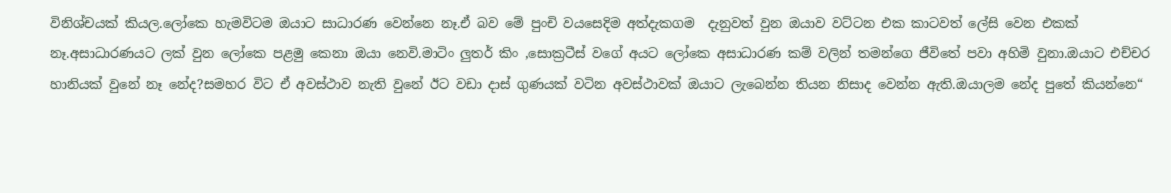විනිශ්චයක් කියල.ලෝකෙ හැමවිටම ඔයාට සාධාරණ වෙන්නෙ නෑ.ඒ බව මේ පුංචි වයසෙදිම අත්දැකගම  දැනුවත් වුන ඔයාව වට්ටන එක කාටවත් ලේසි වෙන එකක්
නෑ.අසාධාරණයට ලක් වුන ලෝකෙ පළමු කෙනා ඔයා නෙවි.මාටිං ලුතර් කිං ,සොක්‍රටීස් වගේ අයට ලෝකෙ අසාධාරණ කම් වලින් තමන්ගෙ ජීවිතේ පවා අහිමි වුනා.ඔයාට එච්චර හානියක් වුනේ නෑ නේද?සමහර විට ඒ අවස්ථාව නැති වුනේ ඊට වඩා දාස් ගුණයක් වටින අවස්ථාවක් ඔයාට ලැබෙන්න තියන නිසාද වෙන්න ඇති.ඔයාලම නේද පුතේ කියන්නෙ“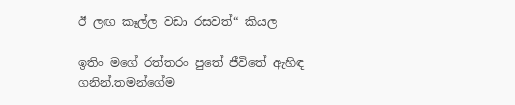ඊ ලඟ කෑල්ල වඩා රසවත්“ කියල

ඉතිං මගේ රත්තරං පුතේ ජීවිතේ ඇහිඳ ගනින්.තමන්ගේම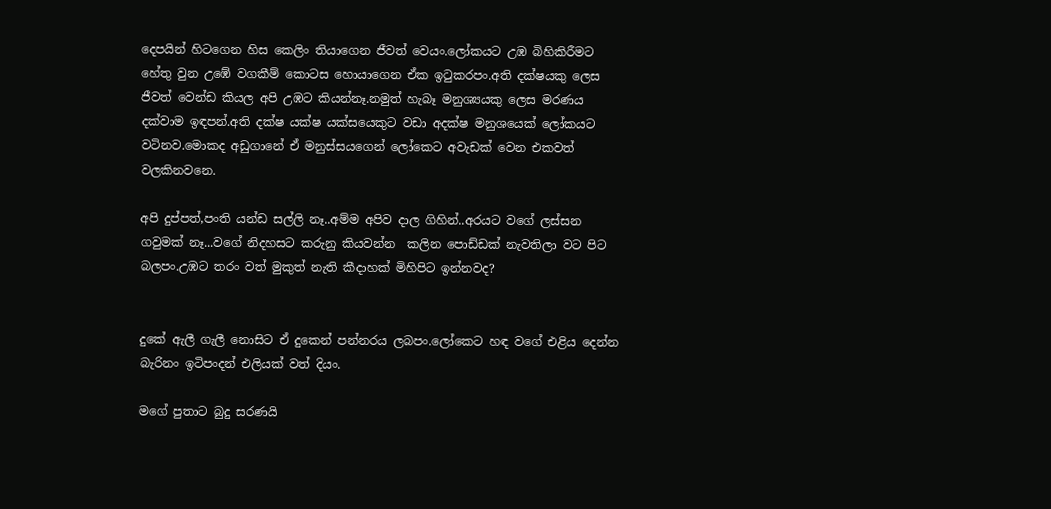දෙපයින් හිටගෙන හිස කෙලිං තියාගෙන ජීවත් වෙයං.ලෝකයට උඹ බිහිකිරීමට හේතු වුන උඹේ වගකීම් කොටස හොයාගෙන ඒක ඉටුකරපං.අති දක්ෂයකු ලෙස ජීවත් වෙන්ඩ කියල අපි උඹට කියන්නෑ.නමුත් හැබෑ මනුශ්‍යයකු ලෙස මරණය දක්වාම ඉඳපන්.අති දක්ෂ යක්ෂ යක්සයෙකුට වඩා අදක්ෂ මනුශයෙක් ලෝකයට වටිනව.මොකද අඩුගානේ ඒ මනුස්සයගෙන් ලෝකෙට අවැඩක් වෙන එකවත් වලකිනවනෙ.

අපි දුප්පත්,පංති යන්ඩ සල්ලි නෑ..අම්ම අපිව දාල ගිහින්..අරයට වගේ ලස්සන ගවුමක් නෑ...වගේ නිදහසට කරුනු කියවන්න  කලින පොඩ්ඩක් නැවතිලා වට පිට බලපං.උඹට තරං වත් මුකුත් නැති කීදාහක් මිහිපිට ඉන්නවද?


දුකේ ඇලී ගැලී නොසිට ඒ දුකෙන් පන්නරය ලබපං.ලෝකෙට හඳ වගේ එළිය දෙන්න බැරිනං ඉටිපංදන් එලියක් වත් දියං.

මගේ පුතාට බුදු සරණයි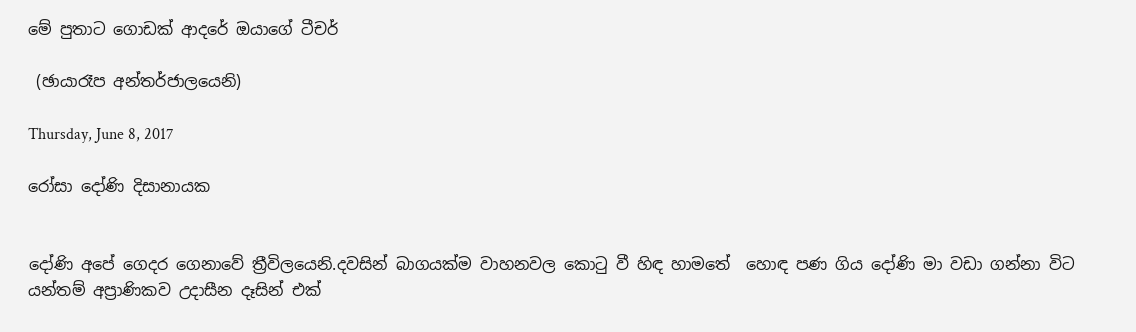මේ පුතාට ගොඩක් ආදරේ ඔයාගේ ටීචර්

 (ඡායාරෑප අන්තර්ජාලයෙනි)

Thursday, June 8, 2017

රෝසා දෝණි දිසානායක


දෝණි අපේ ගෙදර ගෙනාවේ ත්‍රීවිලයෙනි.දවසින් බාගයක්ම වාහනවල කොටු වී හිඳ හාමතේ  හොඳ පණ ගිය දෝණි මා වඩා ගන්නා විට යන්තම් අප්‍රාණිකව උදාසීන දෑසින් එක්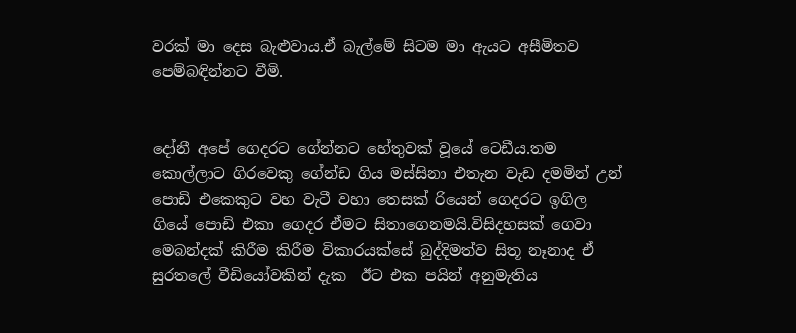වරක් මා දෙස බැළුවාය.ඒ බැල්මේ සිටම මා ඇයට අසීමිතව පෙම්බඳින්නට වීමි.


දෝනී අපේ ගෙදරට ගේන්නට හේතුවක් වූයේ ටෙඩීය.තම කොල්ලාට ගිරවෙකු ගේන්ඩ ගිය මස්සිනා එතැන වැඩ දමමින් උන් පොඩි එකෙකුට වහ වැටී වහා තෙසක් රියෙන් ගෙදරට ඉගිල ගියේ පොඩි එකා ගෙදර ඒමට සිතාගෙනමයි.විසිදහසක් ගෙවා මෙබන්දක් කිරීම කිරීම විකාරයක්සේ බුද්දිමත්ව සිතූ නෑනාද ඒ සුරතලේ වීඩියෝවකින් දැක  ඊට එක පයින් අනුමැතිය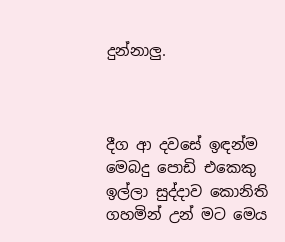දුන්නාලු.



දීග ආ දවසේ ඉඳන්ම මෙබදු පොඩි එකෙකු ඉල්ලා සුද්දාව කොනිති ගහමින් උන් මට මෙය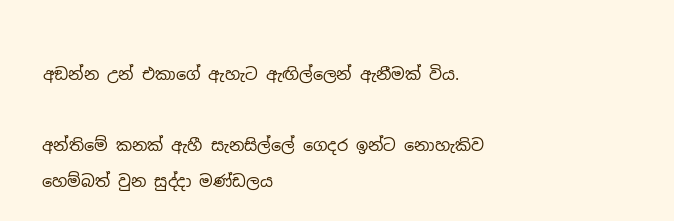අඞන්න උන් එකාගේ ඇහැට ඇඟිල්ලෙන් ඇනීමක් විය.

අන්තිමේ කනක් ඇහී සැනසිල්ලේ ගෙදර ඉන්ට නොහැකිව හෙම්බත් වුන සුද්දා මණ්ඩලය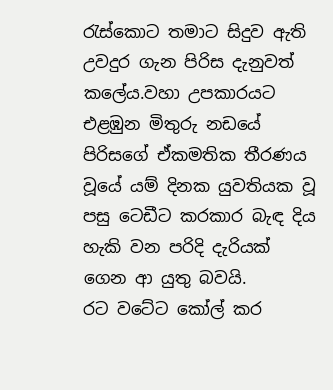රැස්කොට තමාට සිදුව ඇති උවදුර ගැන පිරිස දැනුවත් කලේය.වහා උපකාරයට එළඹුන මිතුරු නඩයේ පිරිසගේ ඒකමතික තීරණය වූයේ යම් දිනක යුවතියක වූ පසු ටෙඩීට කරකාර බැඳ දිය හැකි වන පරිදි දැරියක් ගෙන ආ යුතු බවයි.
රට වටේට කෝල් කර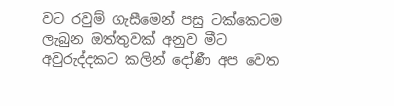වට රවුම් ගැසීමෙන් පසු ටක්කෙටම ලැබුන ඔත්තුවක් අනුව මීට අවුරුද්දකට කලින් දෝණී අප වෙත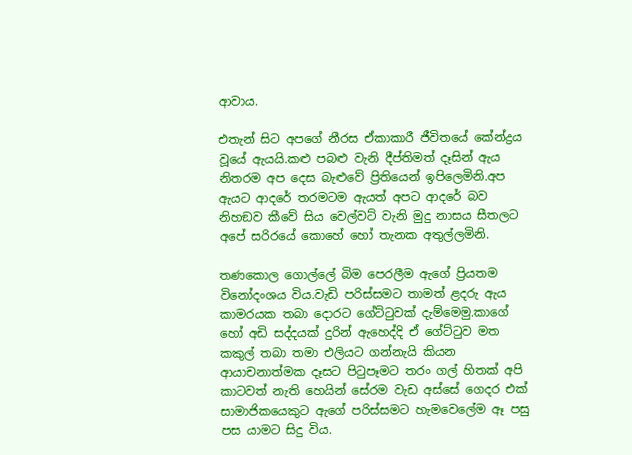ආවාය.

එතැන් සිට අපගේ නීරස ඒකාකාරී ජීවිතයේ කේන්ද්‍රය වූයේ ඇයයි.කළු පබළු වැනි දීප්තිමත් දෑසින් ඇය නිතරම අප දෙස බැළුවේ ප්‍රිතියෙන් ඉපිලෙමිනි.අප ඇයට ආදරේ තරමටම ඇයත් අපට ආදරේ බව නිහඞව කීවේ සිය වෙල්වට් වැනි මුදු නාසය සීතලට අපේ සරිරයේ කොහේ හෝ තැනක අතුල්ලමිනි.

තණකොල ගොල්ලේ බිම පෙරලීම ඇගේ ප්‍රියතම විනෝදංශය විය.වැඩි පරිස්සමට තාමත් ළදරු ඇය කාමරයක තබා දොරට ගේට්ටුවක් දැම්මෙමු.කාගේ හෝ අඩි සද්දයක් දුරින් ඇහෙද්දි ඒ ගේට්ටුව මත කකුල් තබා තමා එලියට ගන්නැයි කියන ආයාචනාත්මක දෑසට පිටුපෑමට තරං ගල් හිතක් අපි කාටවත් නැති හෙයින් සේරම වැඩ අස්සේ ගෙදර එක් සාමාජිකයෙකුට ඇගේ පරිස්සමට හැමවෙලේම ඈ පසු පස යාමට සිදු විය.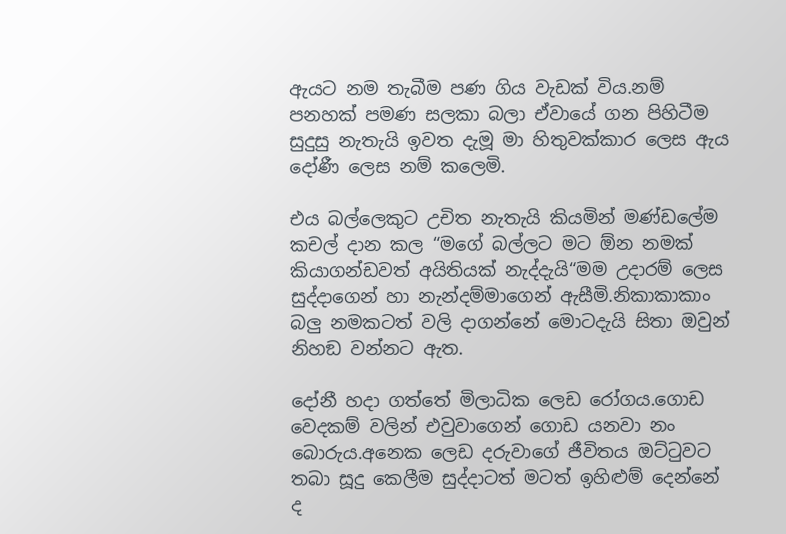ඇයට නම තැබීම පණ ගිය වැඩක් විය.නම් පනහක් පමණ සලකා බලා ඒවායේ ගන පිහිටීම සුදුසු නැතැයි ඉවත දැමූ මා හිතුවක්කාර ලෙස ඇය දෝණී ලෙස නම් කලෙමි.

එය බල්ලෙකුට උචිත නැතැයි කියමින් මණ්ඩලේම කචල් දාන කල “මගේ බල්ලට මට ඕන නමක් කියාගන්ඩවත් අයිතියක් නැද්දැයි“මම උදාරම් ලෙස සුද්දාගෙන් හා නැන්දම්මාගෙන් ඇසීමි.නිකාකාකාං බලු නමකටත් වලි දාගන්නේ මොටදැයි සිතා ඔවුන් නිහඞ වන්නට ඇත.

දෝනී හදා ගත්තේ මිලාධික ලෙඩ රෝගය.ගොඩ වෙදකම් වලින් එවුවාගෙන් ගොඩ යනවා නං බොරුය.අනෙක ලෙඩ දරුවාගේ ජීවිතය ඔට්ටුවට තබා සූදු කෙලීම සුද්දාටත් මටත් ඉහිළුම් දෙන්නේ ද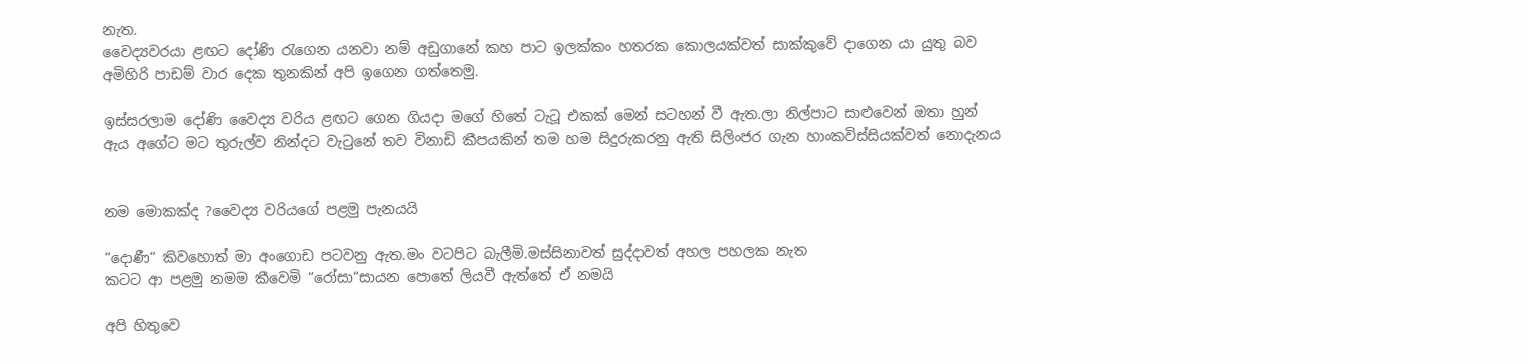නැත.
වෛද්‍යවරයා ළඟට දෝණි රැගෙන යනවා නම් අඩුගානේ කහ පාට ඉලක්කං හතරක කොලයක්වත් සාක්කුවේ දාගෙන යා යුතු බව අමිහිරි පාඩම් වාර දෙක තුනකින් අපි ඉගෙන ගත්තෙමු.

ඉස්සරලාම දෝණි වෛද්‍ය වරිය ළඟට ගෙන ගියදා මගේ හිතේ ටැටූ එකක් මෙන් සටහන් වී ඇත.ලා නිල්පාට සාළුවෙන් ඔතා හුන් ඇය අගේට මට තුරුල්ව නින්දට වැටුනේ තව විනාඩි කීපයකින් තම හම සිදුරුකරනු ඇති සිලිංජර ගැන හාංකවිස්සියක්වත් නොදැනය


නම මොකක්ද ?වෛද්‍ය වරියගේ පළමු පැනයයි

“දොණී“ කිවහොත් මා අංගොඩ පටවනු ඇත.මං වටපිට බැලීමි.මස්සිනාවත් සුද්දාවත් අහල පහලක නැත
කටට ආ පළමු නමම කීවෙමි “රෝසා“සායන පොතේ ලියවී ඇත්තේ ඒ නමයි

අපි හිතුවෙ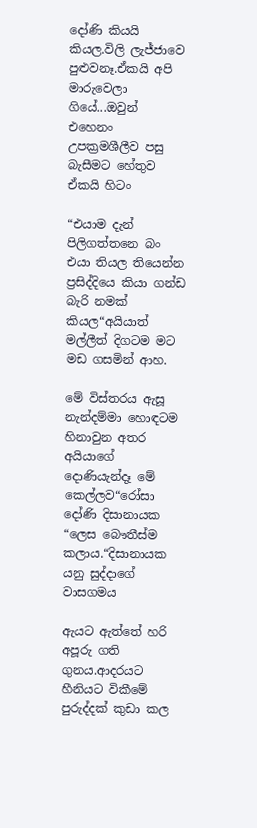දෝණි කියයි කියල.විලි ලැජ්ජාවෙ පුළුවනෑ.ඒකයි අපි මාරුවෙලා ගියේ...ඔවුන් එහෙනං උපක්‍රමශීලීව පසු බැසීමට හේතුව ඒකයි හිටං

“එයාම දැන් පිලිගත්තනෙ බං එයා තියල තියෙන්න ප්‍රසිද්දියෙ කියා ගන්ඩ බැරි නමක් කියල“අයියාත් මල්ලීත් දිගටම මට මඩ ගසමින් ආහ.

මේ විස්තරය ඇසූ නැන්දම්මා හොඳටම හිනාවුන අතර අයියාගේ දොණියැන්දෑ මේ කෙල්ලව“රෝසා දෝණි දිසානායක “ලෙස බෞතීස්ම කලාය.“දිසානායක යනු සුද්දාගේ වාසගමය

ඇයට ඇත්තේ හරි අපූරු ගති ගුනය.ආදරයට හීනියට විකීමේ පුරුද්දක් කුඩා කල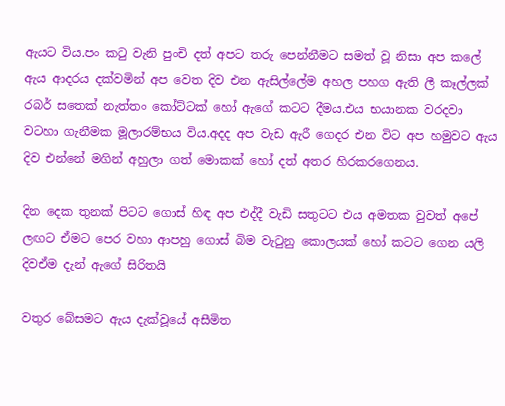ඇයට විය.පං කටු වැනි පුංචි දත් අපට තරු පෙන්නීමට සමත් වූ නිසා අප කලේ ඇය ආදරය දක්වමින් අප වෙත දිව එන ඇසිල්ලේම අහල පහග ඇති ලී කෑල්ලක් රබර් සතෙක් නැත්තං කෝට්ටක් හෝ ඇගේ කටට දීමය.එය භයානක වරදවා වටහා ගැනීමක මූලාරම්භය විය.අදද අප වැඩ ඇරී ගෙදර එන විට අප හමුවට ඇය දිව එන්නේ මගින් අහුලා ගත් මොකක් හෝ දත් අතර හිරකරගෙනය.

දින දෙක තුනක් පිටට ගොස් හිඳ අප එද්දී වැඩි සතුටට එය අමතක වුවත් අපේ ලඟට ඒමට පෙර වහා ආපහු ගොස් බිම වැටුනු කොලයක් හෝ කටට ගෙන යලි දිවඒම දැන් ඇගේ සිරිතයි

වතුර බේසමට ඇය දැක්වූයේ අසීමිත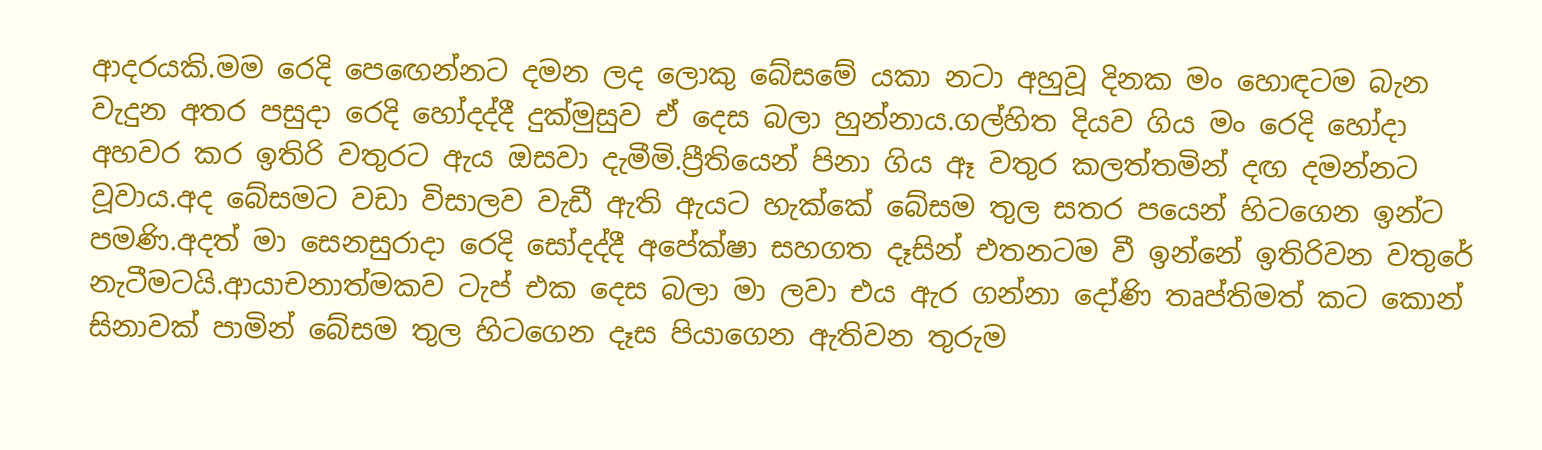ආදරයකි.මම රෙදි පෙඟෙන්නට දමන ලද ලොකු බේසමේ යකා නටා අහුවූ දිනක මං හොඳටම බැන වැදුන අතර පසුදා රෙදි හෝදද්දී දුක්මුසුව ඒ දෙස බලා හුන්නාය.ගල්හිත දියව ගිය මං රෙදි හෝදා අහවර කර ඉතිරි වතුරට ඇය ඔසවා දැමීමි.ප්‍රීතියෙන් පිනා ගිය ඈ වතුර කලත්තමින් දඟ දමන්නට වූවාය.අද බේසමට වඩා විසාලව වැඩී ඇති ඇයට හැක්කේ බේසම තුල සතර පයෙන් හිටගෙන ඉන්ට පමණි.අදත් මා සෙනසුරාදා රෙදි සෝදද්දී අපේක්ෂා සහගත දෑසින් එතනටම වී ඉන්නේ ඉතිරිවන වතුරේ නැටීමටයි.ආයාචනාත්මකව ටැප් එක දෙස බලා මා ලවා එය ඇර ගන්නා දෝණි තෘප්තිමත් කට කොන් සිනාවක් පාමින් බේසම තුල හිටගෙන දෑස පියාගෙන ඇතිවන තුරුම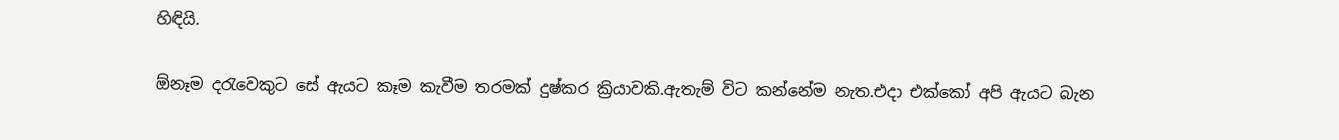හිඳියි.

ඕනෑම දරැවෙකුට සේ ඇයට කෑම කැවීම තරමක් දුෂ්කර ක්‍රියාවකි.ඇතැම් විට කන්නේම නැත.එදා එක්කෝ අපි ඇයට බැන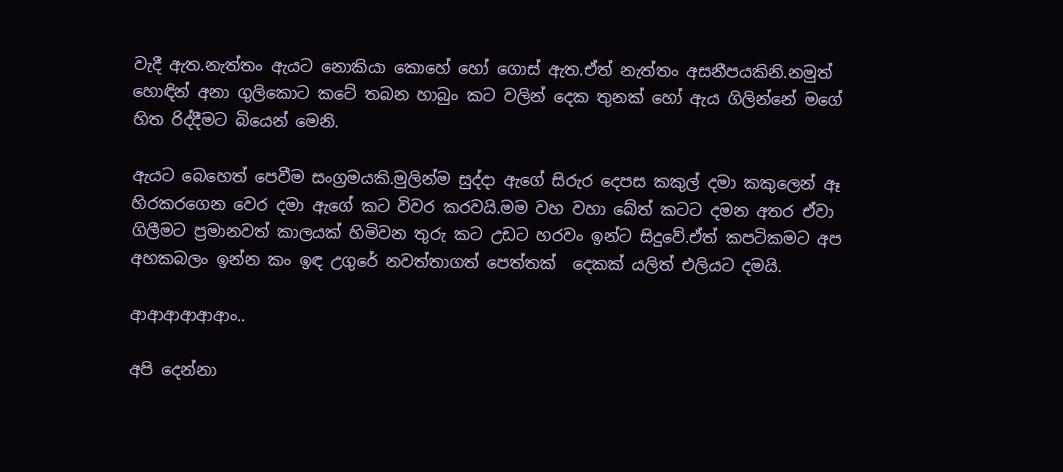වැදී ඇත.නැත්තං ඇයට නොකියා කොහේ හෝ ගොස් ඇත.ඒත් නැත්තං අසනීපයකිනි.නමුත් හොඳින් අනා ගුලිකොට කටේ තබන හාබුං කට වලින් දෙක තුනක් හෝ ඇය ගිලින්නේ මගේ හිත රිද්දීමට බියෙන් මෙනි.

ඇයට බෙහෙත් පෙවීම සංග්‍රමයකි.මුලින්ම සුද්දා ඇගේ සිරුර දෙපස කකුල් දමා කකුලෙන් ඈ හිරකරගෙන වෙර දමා ඇගේ කට විවර කරවයි.මම වහ වහා බේත් කටට දමන අතර ඒවා ගිලීමට ප්‍රමානවත් කාලයක් හිමිවන තුරු කට උඩට හරවං ඉන්ට සිදුවේ.ඒත් කපටිකමට අප අහකබලං ඉන්න කං ඉඳ උගුරේ නවත්තාගත් පෙත්තක්  දෙකක් යලිත් එලියට දමයි.

ආආආආආආං..

අපි දෙන්නා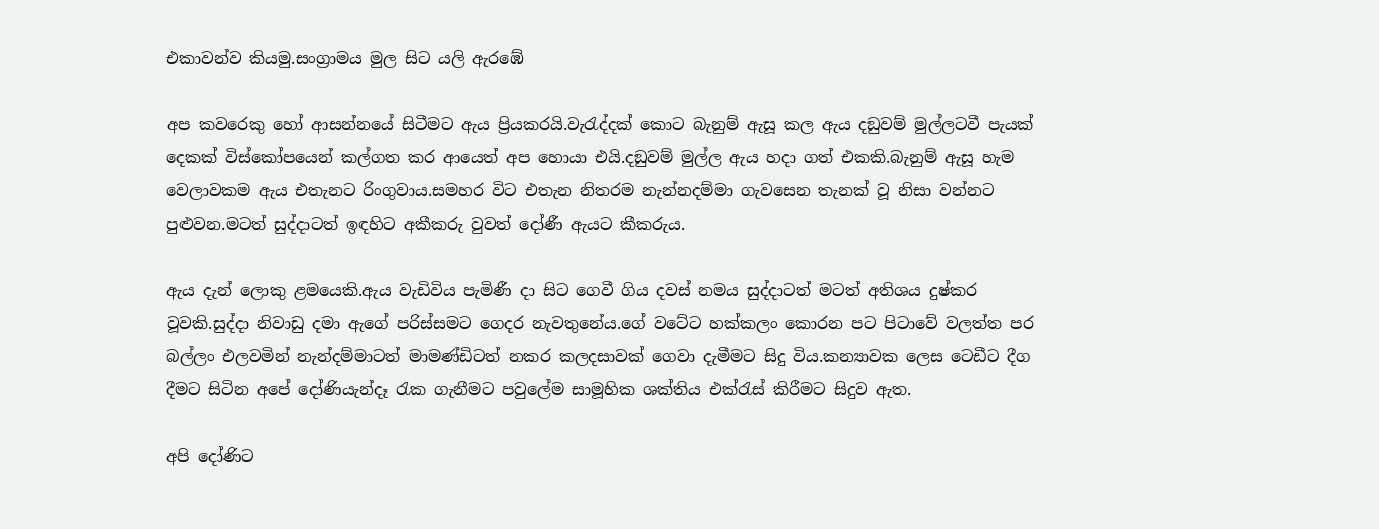එකාවන්ව කියමු.සංග්‍රාමය මුල සිට යලි ඇරඹේ

අප කවරෙකු හෝ ආසන්නයේ සිටීමට ඇය ප්‍රියකරයි.වැරැද්දක් කොට බැනුම් ඇසූ කල ඇය දඞුවම් මුල්ලටවී පැයක් දෙකක් විස්කෝපයෙන් කල්ගත කර ආයෙත් අප හොයා එයි.දඞුවම් මුල්ල ඇය හදා ගත් එකකි.බැනුම් ඇසූ හැම වෙලාවකම ඇය එතැනට රිංගුවාය.සමහර විට එතැන නිතරම නැන්නදම්මා ගැවසෙන තැනක් වූ නිසා වන්නට පුළුවන.මටත් සුද්දාටත් ඉඳහිට අකීකරු වුවත් දෝණී ඇයට කීකරුය.

ඇය දැන් ලොකු ළමයෙකි.ඇය වැඩිවිය පැමිණී දා සිට ගෙවී ගිය දවස් නමය සුද්දාටත් මටත් අතිශය දුෂ්කර වූවකි.සුද්දා නිවාඩු දමා ඇගේ පරිස්සමට ගෙදර නැවතුනේය.ගේ වටේට හක්කලං කොරන පට පිටාවේ වලත්ත පර බල්ලං එලවමින් නැන්දම්මාටත් මාමණ්ඩිටත් නකර කලදසාවක් ගෙවා දැමීමට සිදු විය.කන්‍යාවක ලෙස ටෙඩීට දීග දීමට සිටින අපේ දෝණියැන්දෑ රැක ගැනීමට පවුලේම සාමූහික ශක්තිය එක්රැස් කිරීමට සිදුව ඇත.

අපි දෝණිට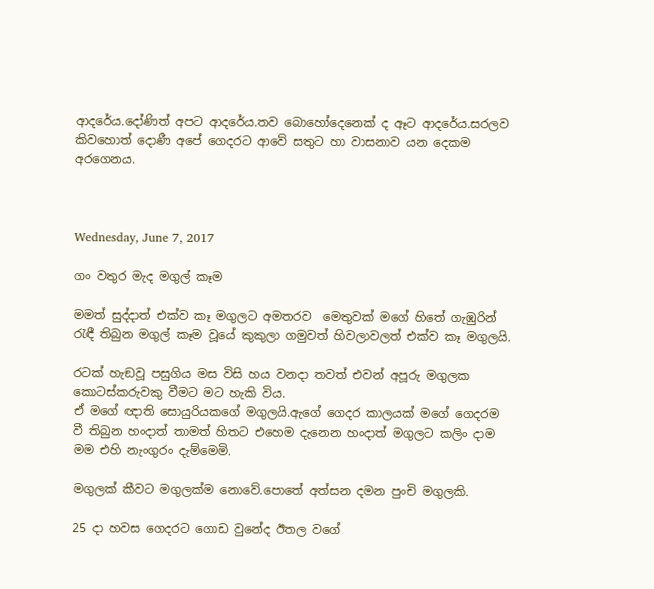ආදරේය.දෝණිත් අපට ආදරේය.තව බොහෝදෙනෙක් ද ඈට ආදරේය.සරලව කිවහොත් දොණී අපේ ගෙදරට ආවේ සතුට හා වාසනාව යන දෙකම අරගෙනය.



Wednesday, June 7, 2017

ගං වතුර මැද මගුල් කෑම

මමත් සුද්දාත් එක්ව කෑ මගුලට අමතරව  මෙතුවක් මගේ හිතේ ගැඹුරින් රැඳී තිබුන මගුල් කෑම වූයේ කුකුලා ගමුවත් හිවලාවලත් එක්ව කෑ මගුලයි.

රටක් හැඞවූ පසුගිය මස විසි හය වනදා තවත් එවන් අපූරු මගුලක කොටස්කරුවකු වීමට මට හැකි විය.
ඒ මගේ ඥාති සොයුරියකගේ මගුලයි.ඇගේ ගෙදර කාලයක් මගේ ගෙදරම වී තිබුන හංදාත් තාමත් හිතට එහෙම දැනෙන හංදාත් මගුලට කලිං දාම මම එහි නැංගුරං දැම්මෙමි.

මගුලක් කීවට මගුලක්ම නොවේ.පොතේ අත්සන දමන පුංචි මගුලකි.

25 දා හවස ගෙදරට ගොඩ වුනේද ඊතල වගේ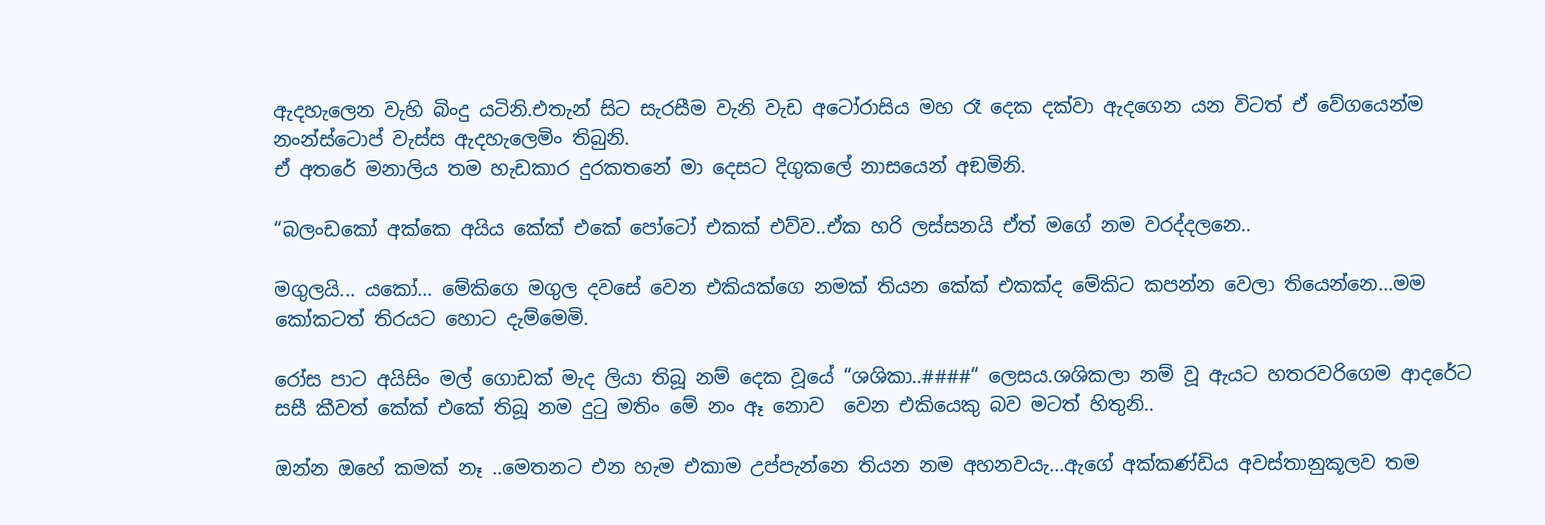ඇදහැලෙන වැහි බිංදු යටිනි.එතැන් සිට සැරසීම වැනි වැඩ අටෝරාසිය මහ රෑ දෙක දක්වා ඇදගෙන යන විටත් ඒ වේගයෙන්ම නංන්ස්ටොප් වැස්ස ඇදහැලෙමිං තිබුනි.
ඒ අතරේ මනාලිය තම හැඩකාර දුරකතනේ මා දෙසට දිගුකලේ නාසයෙන් අඞමිනි.

“බලංඩකෝ අක්කෙ අයිය කේක් එකේ පෝටෝ එකක් එව්ව..ඒක හරි ලස්සනයි ඒත් මගේ නම වරද්දලනෙ..

මගුලයි... යකෝ... මේකිගෙ මගුල දවසේ වෙන එකියක්ගෙ නමක් තියන කේක් එකක්ද මේකිට කපන්න වෙලා තියෙන්නෙ...මම කෝකටත් තිරයට හොට දැම්මෙමි.

රෝස පාට අයිසිං මල් ගොඩක් මැද ලියා තිබූ නම් දෙක වූයේ “ශශිකා..####“ ලෙසය.ශශිකලා නම් වූ ඇයට හතරවරිගෙම ආදරේට සසී කීවත් කේක් එකේ තිබූ නම දුටු මතිං මේ නං ඈ නොව  වෙන එකියෙකු බව මටත් හිතුනි..

ඔන්න ඔහේ කමක් නෑ ..මෙතනට එන හැම එකාම උප්පැන්නෙ තියන නම අහනවයැ...ඇගේ අක්කණ්ඩිය අවස්තානුකූලව තම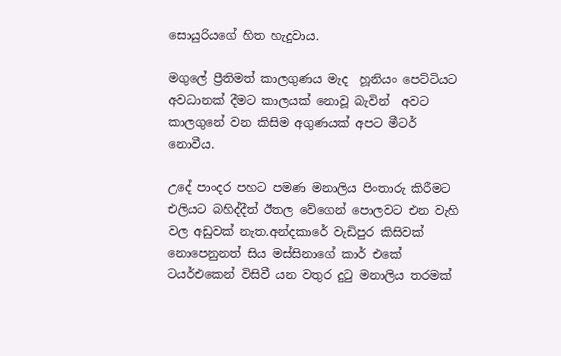සොයුරියගේ හිත හැදුවාය.

මගුලේ ප්‍රීතිමත් කාලගුණය මැද  හූනියං පෙට්ටියට අවධානක් දීමට කාලයක් නොවූ බැවින්  අවට කාලගුනේ වන කිසිම අගුණයක් අපට මීටර් නොවීය.

උදේ පාංදර පහට පමණ මනාලිය පිංතාරු කිරීමට එලියට බහිද්දීත් ඊතල වේගෙන් පොලවට එන වැහි වල අඩුවක් නැත.අන්දකාරේ වැඩිපුර කිසිවක් නොපෙනුනත් සිය මස්සිනාගේ කාර් එකේ ටයර්එකෙන් විසිවී යන වතුර දුටු මනාලිය තරමක්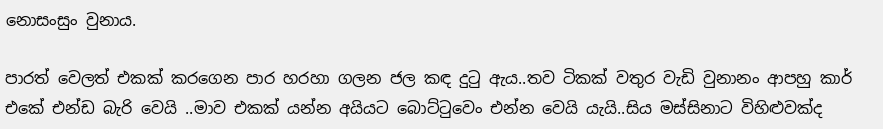නොසංසුං වුනාය.

පාරත් වෙලත් එකක් කරගෙන පාර හරහා ගලන ජල කඳ දුටු ඇය..තව ටිකක් වතුර වැඩි වුනානං ආපහු කාර් එකේ එන්ඩ බැරි වෙයි ..මාව එකක් යන්න අයියට බොට්ටුවෙං එන්න වෙයි යැයි..සිය මස්සිනාට විහිළුවක්ද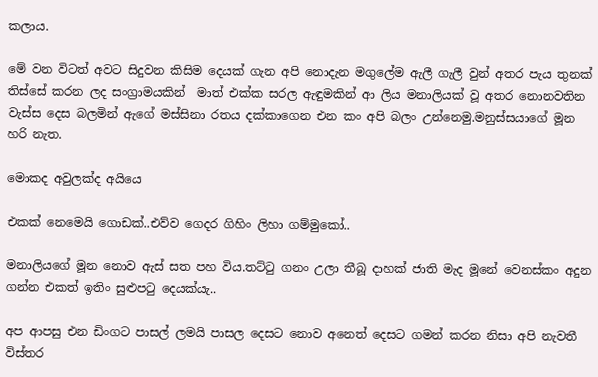කලාය.

මේ වන විටත් අවට සිදුවන කිසිම දෙයක් ගැන අපි නොදැන මගුලේම ඇලී ගැලී වුන් අතර පැය තුනක් තිස්සේ කරන ලද සංග්‍රාමයකින්  මාත් එක්ක සරල ඇඳුමකින් ආ ලිය මනාලියක් වූ අතර නොනවතින වැස්ස දෙස බලමින් ඇගේ මස්සිනා රතය දක්කාගෙන එන කං අපි බලං උන්නෙමු.මනුස්සයාගේ මූන හරි නැත.

මොකද අවුලක්ද අයියෙ

එකක් නෙමෙයි ගොඩක්..එව්ව ගෙදර ගිහිං ලිහා ගම්මුකෝ..

මනාලියගේ මූන නොව ඇස් සත පහ විය.තට්ටු ගනං උලා තීබූ දාහක් ජාති මැද මූනේ වෙනස්කං අදුන ගන්න එකත් ඉතිං සුළුපටු දෙයක්යැ..

අප ආපසු එන ඩිංගට පාසල් ලමයි පාසල දෙසට නොව අනෙත් දෙසට ගමන් කරන නිසා අපි නැවතී විස්තර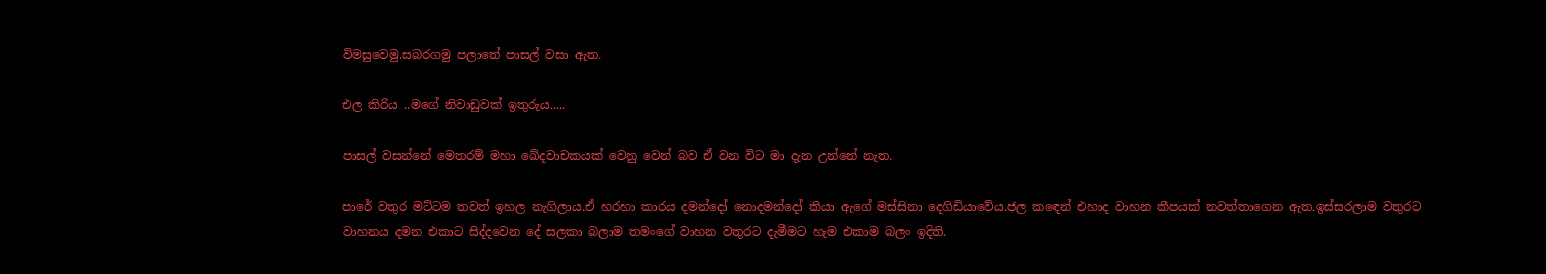විමසුවෙමු.සබරගමු පලාතේ පාසල් වසා ඇත.

එල කිරිය ..මගේ නිවාඩුවක් ඉතුරුය.....

පාසල් වසන්නේ මෙතරම් මහා ඛේදවාචකයක් වෙනු වෙන් බව ඒ වන විට මා දැන උන්නේ නැත.

පාරේ වතුර මට්ටම තවත් ඉහල නැගිලාය.ඒ හරහා කාරය දමන්දෝ නොදමන්දෝ කියා ඇගේ මස්සිනා දෙගිඩියාවේය.ජල කඳෙන් එහාද වාහන කීපයක් නවත්තාගෙන ඇත.ඉස්සරලාම වතුරට වාහනය දමන එකාට සිද්දවෙන දේ සලකා බලාම තමංගේ වාහන වතුරට දැමීමට හැම එකාම බලං ඉදිති.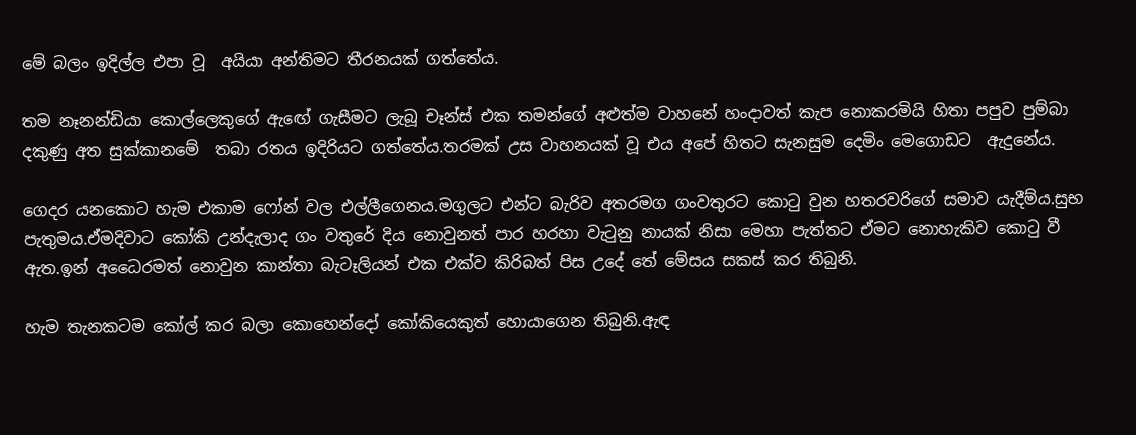මේ බලං ඉදිල්ල එපා වූ  අයියා අන්තිමට තීරනයක් ගත්තේය.

තම නෑනන්ඩියා කොල්ලෙකුගේ ඇඟේ ගැසීමට ලැබූ චෑන්ස් එක තමන්ගේ අළුත්ම වාහනේ හංදාවත් කැප නොකරමියි හිතා පපුව පුම්බා දකුණු අත සුක්කානමේ  තබා රතය ඉදිරියට ගත්තේය.තරමක් උස වාහනයක් වූ එය අපේ හිතට සැනසුම දෙමිං මෙගොඩට  ඇදුනේය.

ගෙදර යනකොට හැම එකාම ෆෝන් වල එල්ලීගෙනය.මගුලට එන්ට බැරිව අතරමග ගංවතුරට කොටු වුන හතරවරිගේ සමාව යැදීම්ය.සුභ පැතුමය.ඒමදිවාට කෝකි උන්දැලාද ගං වතුරේ දිය නොවුනත් පාර හරහා වැටුනු නායක් නිසා මෙහා පැත්තට ඒමට නොහැකිව කොටු වී ඇත.ඉන් අධෛරමත් නොවුන කාන්තා බැටෑලියන් එක එක්ව කිරිබත් පිස උදේ තේ මේසය සකස් කර තිබුනි.

හැම තැනකටම කෝල් කර බලා කොහෙන්දෝ කෝකියෙකුත් හොයාගෙන තිබුනි.ඇඳ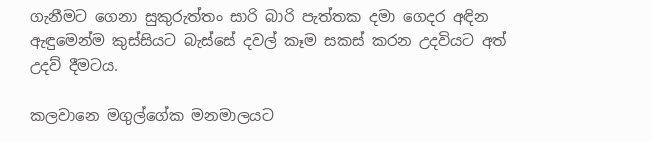ගැනීමට ගෙනා සුකුරුත්තං සාරි බාරි පැත්තක දමා ගෙදර අඳින ඇඳුමෙන්ම කුස්සියට බැස්සේ දවල් කෑම සකස් කරන උදවියට අත් උදව් දීමටය.

කලවානෙ මගුල්ගේක මනමාලයට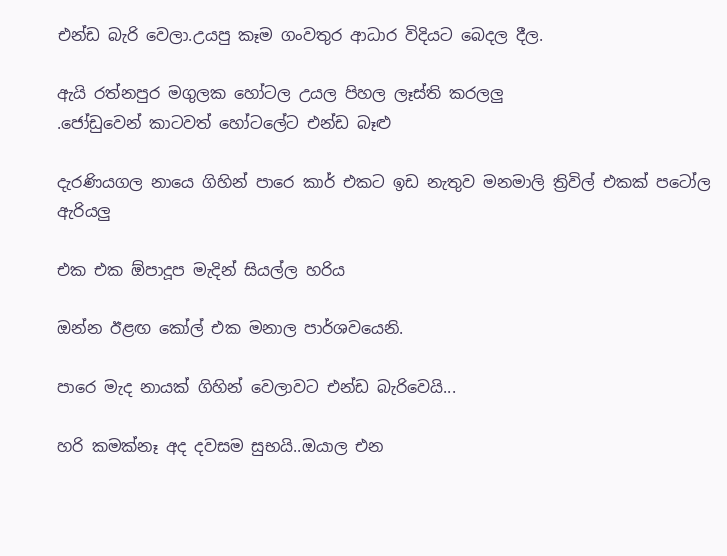එන්ඩ බැරි වෙලා.උයපු කෑම ගංවතුර ආධාර විදියට බෙදල දීල.

ඇයි රත්නපුර මගුලක හෝටල උයල පිහල ලෑස්ති කරලලු
.ජෝඩුවෙන් කාටවත් හෝටලේට එන්ඩ බෑළු

දැරණියගල නායෙ ගිහින් පාරෙ කාර් එකට ඉඩ නැතුව මනමාලි ත්‍රිවිල් එකක් පටෝල ඇරියලු

එක එක ඕපාදූප මැදින් සියල්ල හරිය

ඔන්න ඊළඟ කෝල් එක මනාල පාර්ශවයෙනි.

පාරෙ මැද නායක් ගිහින් වෙලාවට එන්ඩ බැරිවෙයි...

හරි කමක්නෑ අද දවසම සුභයි..ඔයාල එන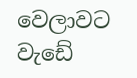වෙලාවට වැඩේ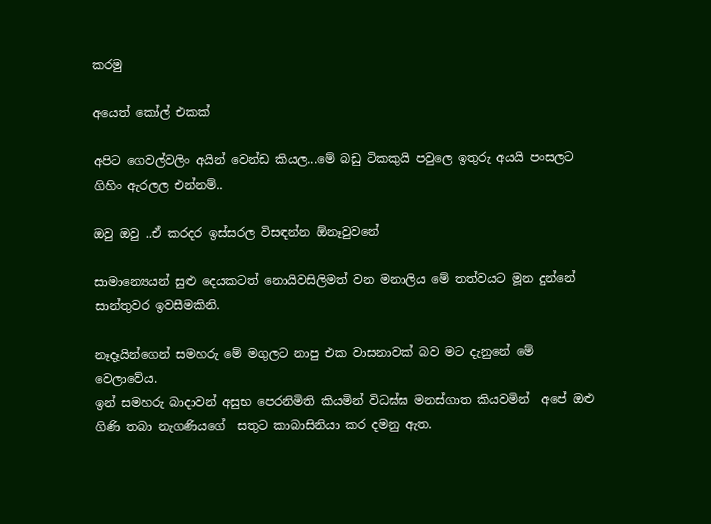කරමු

අයෙත් කෝල් එකක්

අපිට ගෙවල්වලිං අයින් වෙන්ඩ කියල...මේ බඩු ටිකකුයි පවුලෙ ඉතුරු අයයි පංසලට ගිහිං ඇරලල එන්නම්..

ඔවු ඔවු ..ඒ කරදර ඉස්සරල විසඳන්න ඕනෑවුවනේ

සාමාන්‍යෙයන් සුළු දෙයකටත් නොයිවසිලිමත් වන මනාලිය මේ තත්වයට මූන දුන්නේ සාන්තුවර ඉවසීමකිනි.

නෑදෑයින්ගෙන් සමහරු මේ මගුලට නාපු එක වාසනාවක් බව මට දැනුනේ මේ වෙලාවේය.
ඉන් සමහරු බාදාවන් අසුභ පෙරනිමිති කියමින් විධඝ්ඝ මනස්ගාත කියවමින්  අපේ ඔළු ගිණි තබා නැගණියගේ  සතුට කාබාසිනියා කර දමනු ඇත.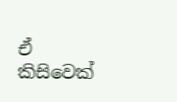ඒ කිසිවෙක්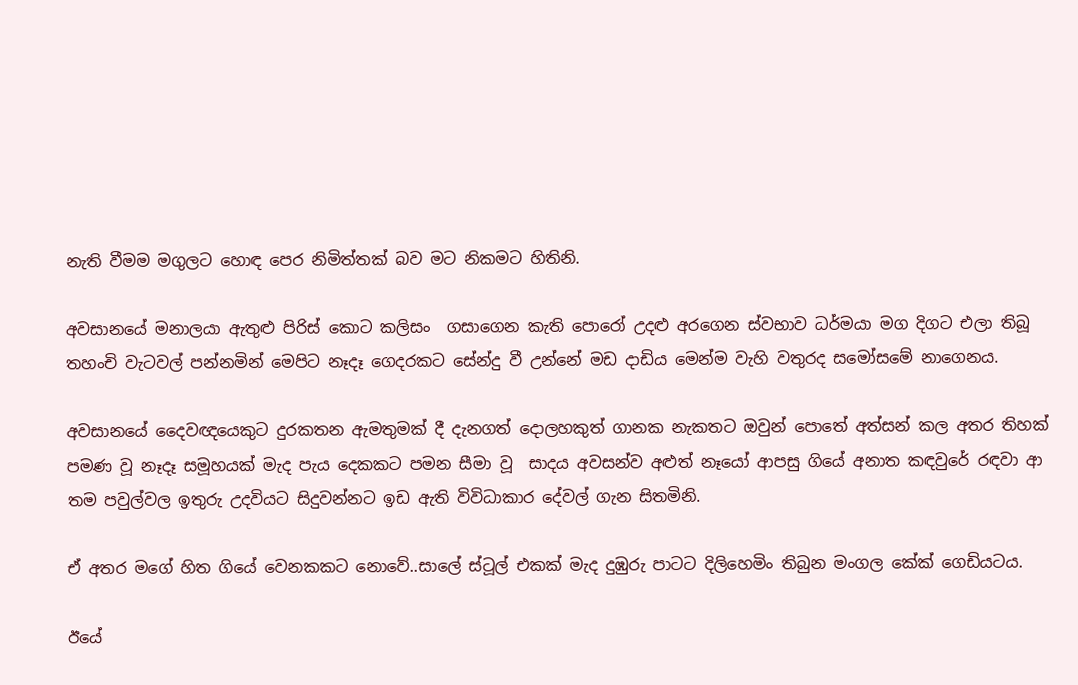නැති වීමම මගුලට හොඳ පෙර නිමිත්තක් බව මට නිකමට හිතිනි.

අවසානයේ මනාලයා ඇතුළු පිරිස් කොට කලිසං  ගසාගෙන කැති පොරෝ උදළු අරගෙන ස්වභාව ධර්මයා මග දිගට එලා තිබූ තහංචි වැටවල් පන්නමින් මෙපිට නෑදෑ ගෙදරකට සේන්දු වී උන්නේ මඩ දාඩිය මෙන්ම වැහි වතුරද සමෝසමේ නාගෙනය.

අවසානයේ දෛවඥයෙකුට දුරකතන ඇමතුමක් දී දැනගත් දොලහකුත් ගානක නැකතට ඔවුන් පොතේ අත්සන් කල අතර තිහක් පමණ වූ නෑදෑ සමූහයක් මැද පැය දෙකකට පමන සීමා වූ  සාදය අවසන්ව අළුත් නෑයෝ ආපසු ගියේ අනාත කඳවුරේ රඳවා ආ තම පවුල්වල ඉතුරු උදවියට සිදුවන්නට ඉඩ ඇති විවිධාකාර දේවල් ගැන සිතමිනි.

ඒ අතර මගේ හිත ගියේ වෙනකකට නොවේ..සාලේ ස්ටූල් එකක් මැද දුඹුරු පාටට දිලිහෙමිං තිබුන මංගල කේක් ගෙඩියටය.

ඊයේ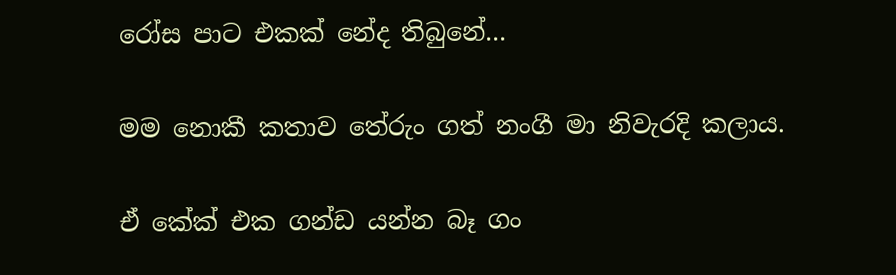රෝස පාට එකක් නේද තිබුනේ...

මම නොකී කතාව තේරුං ගත් නංගී මා නිවැරදි කලාය.

ඒ කේක් එක ගන්ඩ යන්න බෑ ගං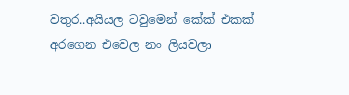වතුර..අයියල ටවුමෙන් කේක් එකක් අරගෙන එවෙල නං ලියවලා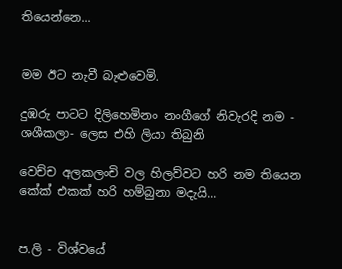තියෙන්නෙ...


මම ඊට නැවී බැළුවෙමි.

දුඹරු පාටට දිලිහෙමිනං නංගීගේ නිවැරදි නම - ශශීකලා- ලෙස එහි ලියා තිබුනි

වෙච්ච අලකලංචි වල හිලව්වට හරි නම තියෙන කේක් එකක් හරි හම්බුනා මදැයි...


ප.ලි - විශ්වයේ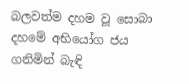බලවත්ම දහම වූ සොබා දහමේ අභියෝග ජය ගනිමින් බැඳි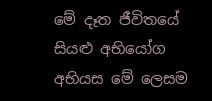මේ දෑත ජීවිතයේ සියළු අභියෝග අභියස මේ ලෙසම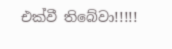එක්වී තිබේවා!!!!!